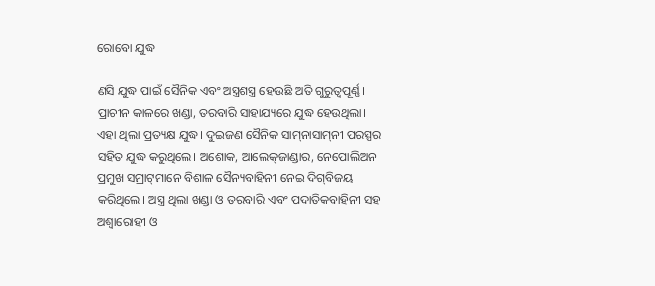ରୋବୋ ଯୁଦ୍ଧ

ଣସି ଯୁଦ୍ଧ ପାଇଁ ସୈନିକ ଏବଂ ଅସ୍ତ୍ରଶସ୍ତ୍ର ହେଉଛି ଅତି ଗୁରୁତ୍ୱପୂର୍ଣ୍ଣ। ପ୍ରାଚୀନ କାଳରେ ଖଣ୍ଡା, ତରବାରି ସାହାଯ୍ୟରେ ଯୁଦ୍ଧ ହେଉଥିଲା। ଏହା ଥିଲା ପ୍ରତ୍ୟକ୍ଷ ଯୁଦ୍ଧ। ଦୁଇଜଣ ସୈନିକ ସାମ୍‌ନାସାମ୍‌ନୀ ପରସ୍ପର ସହିତ ଯୁଦ୍ଧ କରୁଥିଲେ। ଅଶୋକ, ଆଲେକ୍‌ଜାଣ୍ଡାର, ନେପୋଲିଅନ ପ୍ରମୁଖ ସମ୍ରାଟ୍‌ମାନେ ବିଶାଳ ସୈନ୍ୟବାହିନୀ ନେଇ ଦିଗ୍‌ବିଜୟ କରିଥିଲେ। ଅସ୍ତ୍ର ଥିଲା ଖଣ୍ଡା ଓ ତରବାରି ଏବଂ ପଦାତିକବାହିନୀ ସହ ଅଶ୍ୱାରୋହୀ ଓ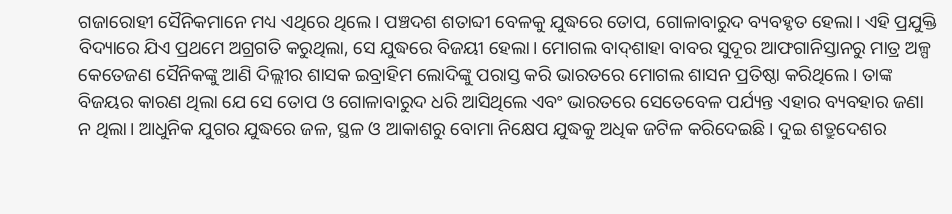ଗଜାରୋହୀ ସୈନିକମାନେ ମଧ୍ୟ ଏଥିରେ ଥିଲେ। ପଞ୍ଚଦଶ ଶତାବ୍ଦୀ ବେଳକୁ ଯୁଦ୍ଧରେ ତୋପ, ଗୋଳାବାରୁଦ ବ୍ୟବହୃତ ହେଲା। ଏହି ପ୍ରଯୁକ୍ତି ବିଦ୍ୟାରେ ଯିଏ ପ୍ରଥମେ ଅଗ୍ରଗତି କରୁଥିଲା, ସେ ଯୁଦ୍ଧରେ ବିଜୟୀ ହେଲା। ମୋଗଲ ବାଦ୍‌ଶାହା ବାବର ସୁଦୂର ଆଫଗାନିସ୍ତାନରୁ ମାତ୍ର ଅଳ୍ପ କେତେଜଣ ସୈନିକଙ୍କୁ ଆଣି ଦିଲ୍ଲୀର ଶାସକ ଇବ୍ରାହିମ ଲୋଦିଙ୍କୁ ପରାସ୍ତ କରି ଭାରତରେ ମୋଗଲ ଶାସନ ପ୍ରତିଷ୍ଠା କରିଥିଲେ। ତାଙ୍କ ବିଜୟର କାରଣ ଥିଲା ଯେ ସେ ତୋପ ଓ ଗୋଳାବାରୁଦ ଧରି ଆସିଥିଲେ ଏବଂ ଭାରତରେ ସେତେବେଳ ପର୍ଯ୍ୟନ୍ତ ଏହାର ବ୍ୟବହାର ଜଣା ନ ଥିଲା। ଆଧୁନିକ ଯୁଗର ଯୁଦ୍ଧରେ ଜଳ, ସ୍ଥଳ ଓ ଆକାଶରୁ ବୋମା ନିକ୍ଷେପ ଯୁଦ୍ଧକୁ ଅଧିକ ଜଟିଳ କରିଦେଇଛି। ଦୁଇ ଶତ୍ରୁଦେଶର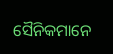ସୈନିକମାନେ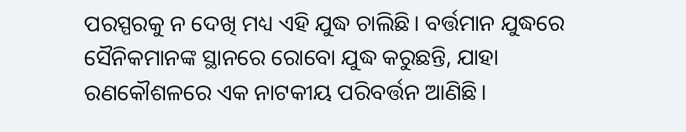ପରସ୍ପରକୁ ନ ଦେଖି ମଧ୍ୟ ଏହି ଯୁଦ୍ଧ ଚାଲିଛି। ବର୍ତ୍ତମାନ ଯୁଦ୍ଧରେ ସୈନିକମାନଙ୍କ ସ୍ଥାନରେ ରୋବୋ ଯୁଦ୍ଧ କରୁଛନ୍ତି, ଯାହା ରଣକୌଶଳରେ ଏକ ନାଟକୀୟ ପରିବର୍ତ୍ତନ ଆଣିଛି।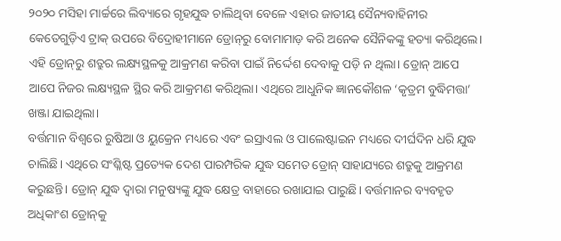୨୦୨୦ ମସିହା ମାର୍ଚ୍ଚରେ ଲିବ୍ୟାରେ ଗୃହଯୁଦ୍ଧ ଚାଲିଥିବା ବେଳେ ଏହାର ଜାତୀୟ ସୈନ୍ୟବାହିନୀର କେତେଗୁଡ଼ିଏ ଟ୍ରାକ୍‌ ଉପରେ ବିଦ୍ରୋହୀମାନେ ଡ୍ରୋନ୍‌ରୁ ବୋମାମାଡ଼ କରି ଅନେକ ସୈନିକଙ୍କୁ ହତ୍ୟା କରିଥିଲେ। ଏହି ଡ୍ରୋନ୍‌ରୁ ଶତ୍ରୁର ଲକ୍ଷ୍ୟସ୍ଥଳକୁ ଆକ୍ରମଣ କରିବା ପାଇଁ ନିର୍ଦ୍ଦେଶ ଦେବାକୁ ପଡ଼ି ନ ଥିଲା। ଡ୍ରୋନ୍‌ ଆପେ ଆପେ ନିଜର ଲକ୍ଷ୍ୟସ୍ଥଳ ସ୍ଥିର କରି ଆକ୍ରମଣ କରିଥିଲା। ଏଥିରେ ଆଧୁନିକ ଜ୍ଞାନକୌଶଳ ‘କୃତ୍ରମ ବୁଦ୍ଧିମତ୍ତା’ ଖଞ୍ଜା ଯାଇଥିଲା।
ବର୍ତ୍ତମାନ ବିଶ୍ୱରେ ରୁଷିଆ ଓ ୟୁକ୍ରେନ ମଧ୍ୟରେ ଏବଂ ଇସ୍ରାଏଲ ଓ ପାଲେଷ୍ଟାଇନ ମଧ୍ୟରେ ଦୀର୍ଘଦିନ ଧରି ଯୁଦ୍ଧ ଚାଲିଛି। ଏଥିରେ ସଂଶ୍ଳିଷ୍ଟ ପ୍ରତ୍ୟେକ ଦେଶ ପାରମ୍ପରିକ ଯୁଦ୍ଧ ସମେତ ଡ୍ରୋନ୍‌ ସାହାଯ୍ୟରେ ଶତ୍ରୁକୁ ଆକ୍ରମଣ କରୁଛନ୍ତି। ଡ୍ରୋନ୍‌ ଯୁଦ୍ଧ ଦ୍ୱାରା ମନୁଷ୍ୟଙ୍କୁ ଯୁଦ୍ଧ କ୍ଷେତ୍ର ବାହାରେ ରଖାଯାଇ ପାରୁଛି। ବର୍ତ୍ତମାନର ବ୍ୟବହୃତ ଅଧିକାଂଶ ଡ୍ରୋନ୍‌କୁ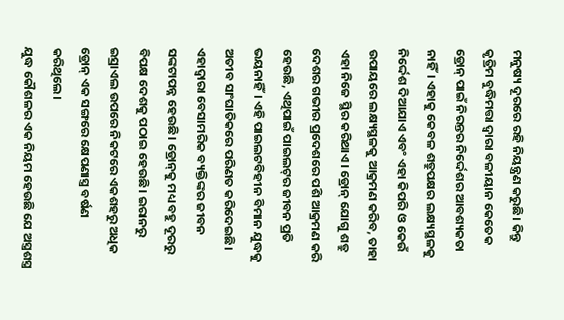ମନୁଷ୍ୟ ଦୂରରେ ରହି ନିୟନ୍ତ୍ରଣ କରୁଛି। କିନ୍ତୁ କୃତ୍ରିମ ବୁଦ୍ଧିମତ୍ତା ଦ୍ୱାରା ବଳୀୟାନ କେତେକ ଡ୍ରୋନ୍‌ ପାଇଁ ନିରନ୍ତର ନିର୍ଦ୍ଦେଶର ଆବଶ୍ୟକତା ନାହିଁ। ଏହାକୁ କେବଳ ଶତ୍ରୁପକ୍ଷର ଲକ୍ଷ୍ୟସ୍ଥଳକୁ ନିର୍ଦ୍ଦେଶ ଦିଆଯାଏ ଏବଂ ଏହା କିପରି ଓ କେଉଁ ଉପାୟରେ ଲକ୍ଷ୍ୟସ୍ଥଳକୁ ଆକ୍ରମଣ କରିବ, ତାହା ଏହା ନିଜେ ସ୍ଥିର କରିଥାଏ। ଡ୍ରୋନ୍‌ ଯୋଗୁ ଶତ୍ରୁ ଦେଶର ଗଭୀର ପ୍ରଦେଶରେ ପଶି ଆକ୍ରମଣ କରି ହେଉଛି, ଏଥିପାଇଁ ପାଇଲଟ୍‌ର ଜୀବନ ପ୍ରତି ଭୟନାହିଁ। ଏହି ପାଇଲଟବିହୀନ ବିମାନ ଯୁଦ୍ଧକୁ ଅତୀବ ସାଂଘାତିକରେ ପରିଣତ କରିଦେଇଛି। ଏହାଦ୍ୱାରା ବେସାମରିକ ବ୍ୟକ୍ତିଙ୍କର ଜୀବନ ସଙ୍କଟାପନ୍ନ ହେଉଛି। ଡ୍ରୋନ୍‌କୁ ମଧ୍ୟ ବହୁ ଦୂରରୁ ବିପକ୍ଷ ଦେଶକୁ ପଠାଇ ହେଉଛି। ଇରାନରୁ ଇସ୍ରାଏଲ ଉପରେ ନିକଟରେ ଏକଶହରୁ ଅଧିକ ଡ୍ରୋନ୍‌ ଏକ ସଙ୍ଗରେ କ୍ଷେପଣାସ୍ତ୍ର ବର୍ଷଣ କରିଥିଲେ।
ଯୁଦ୍ଧ କୌଶଳର ଏକ ନିୟମ ହେଉଛି ଯେ ଅସ୍ତ୍ରଶସ୍ତ୍ର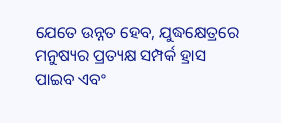ଯେତେ ଉନ୍ନତ ହେବ, ଯୁଦ୍ଧକ୍ଷେତ୍ରରେ ମନୁଷ୍ୟର ପ୍ରତ୍ୟକ୍ଷ ସମ୍ପର୍କ ହ୍ରାସ ପାଇବ ଏବଂ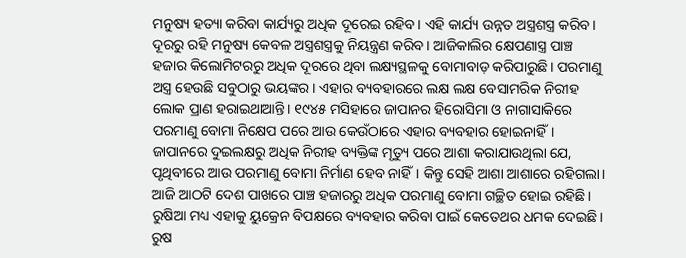ମନୁଷ୍ୟ ହତ୍ୟା କରିବା କାର୍ଯ୍ୟରୁ ଅଧିକ ଦୂରେଇ ରହିବ। ଏହି କାର୍ଯ୍ୟ ଉନ୍ନତ ଅସ୍ତ୍ରଶସ୍ତ୍ର କରିବ। ଦୂରରୁ ରହି ମନୁଷ୍ୟ କେବଳ ଅସ୍ତ୍ରଶସ୍ତ୍ରକୁ ନିୟନ୍ତ୍ରଣ କରିବ। ଆଜିକାଲିର କ୍ଷେପଣାସ୍ତ୍ର ପାଞ୍ଚ ହଜାର କିଲୋମିଟରରୁ ଅଧିକ ଦୂରରେ ଥିବା ଲକ୍ଷ୍ୟସ୍ଥଳକୁ ବୋମାବାଡ଼ କରିପାରୁଛି। ପରମାଣୁ ଅସ୍ତ୍ର ହେଉଛି ସବୁଠାରୁ ଭୟଙ୍କର। ଏହାର ବ୍ୟବହାରରେ ଲକ୍ଷ ଲକ୍ଷ ବେସାମରିକ ନିରୀହ ଲୋକ ପ୍ରାଣ ହରାଇଥାଆନ୍ତି। ୧୯୪୫ ମସିହାରେ ଜାପାନର ହିରୋସିମା ଓ ନାଗାସାକିରେ ପରମାଣୁ ବୋମା ନିକ୍ଷେପ ପରେ ଆଉ କେଉଁଠାରେ ଏହାର ବ୍ୟବହାର ହୋଇନାହିଁ। ଜାପାନରେ ଦୁଇଲକ୍ଷରୁ ଅଧିକ ନିରୀହ ବ୍ୟକ୍ତିଙ୍କ ମୃତ୍ୟୁ ପରେ ଆଶା କରାଯାଉଥିଲା ଯେ, ପୃଥିବୀରେ ଆଉ ପରମାଣୁ ବୋମା ନିର୍ମାଣ ହେବ ନାହିଁ। କିନ୍ତୁ ସେହି ଆଶା ଆଶାରେ ରହିଗଲା। ଆଜି ଆଠଟି ଦେଶ ପାଖରେ ପାଞ୍ଚ ହଜାରରୁ ଅଧିକ ପରମାଣୁ ବୋମା ଗଚ୍ଛିତ ହୋଇ ରହିଛି। ରୁଷିଆ ମଧ୍ୟ ଏହାକୁ ୟୁକ୍ରେନ ବିପକ୍ଷରେ ବ୍ୟବହାର କରିବା ପାଇଁ କେତେଥର ଧମକ ଦେଇଛି। ରୁଷ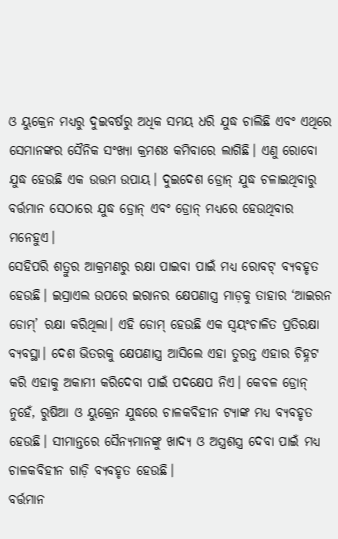ଓ ୟୁକ୍ରେନ ମଧ୍ୟରୁ ଦୁଇବର୍ଷରୁ ଅଧିକ ସମୟ ଧରି ଯୁଦ୍ଧ ଚାଲିଛି ଏବଂ ଏଥିରେ ସେମାନଙ୍କର ସୈନିକ ସଂଖ୍ୟା କ୍ରମଶଃ କମିବାରେ ଲାଗିଛି। ଏଣୁ ରୋବୋ ଯୁଦ୍ଧ ହେଉଛି ଏକ ଉତ୍ତମ ଉପାୟ। ଦୁଇଦେଶ ଡ୍ରୋନ୍‌ ଯୁଦ୍ଧ ଚଳାଇଥିବାରୁ ବର୍ତ୍ତମାନ ସେଠାରେ ଯୁଦ୍ଧ ଡ୍ରୋନ୍‌ ଏବଂ ଡ୍ରୋନ୍‌ ମଧ୍ୟରେ ହେଉଥିବାର ମନେହୁଏ।
ସେହିପରି ଶତ୍ରୁର ଆକ୍ରମଣରୁ ରକ୍ଷା ପାଇବା ପାଇଁ ମଧ୍ୟ ରୋବଟ୍‌ ବ୍ୟବହୃତ ହେଉଛି। ଇସ୍ରାଏଲ ଉପରେ ଇରାନର କ୍ଷେପଣାସ୍ତ୍ର ମାଡ଼କୁ ତାହାର ‘ଆଇରନ ଡୋମ୍‌’ ରକ୍ଷା କରିଥିଲା। ଏହି ଡୋମ୍‌ ହେଉଛି ଏକ ସ୍ବୟଂଚାଳିତ ପ୍ରତିରକ୍ଷା ବ୍ୟବସ୍ଥା। ଦେଶ ଭିତରକୁ କ୍ଷେପଣାସ୍ତ୍ର ଆସିଲେ ଏହା ତୁରନ୍ତ ଏହାର ଚିହ୍ନଟ କରି ଏହାକୁ ଅକାମୀ କରିଦେବା ପାଇଁ ପଦକ୍ଷେପ ନିଏ। କେବଳ ଡ୍ରୋନ୍‌ ନୁହେଁ, ରୁଷିଆ ଓ ୟୁକ୍ରେନ ଯୁଦ୍ଧରେ ଚାଳକବିହୀନ ଟ୍ୟାଙ୍କ ମଧ୍ୟ ବ୍ୟବହୃତ ହେଉଛି। ସୀମାନ୍ତରେ ସୈନ୍ୟମାନଙ୍କୁ ଖାଦ୍ୟ ଓ ଅସ୍ତ୍ରଶସ୍ତ୍ର ଦେବା ପାଇଁ ମଧ୍ୟ ଚାଳକବିହୀନ ଗାଡ଼ି ବ୍ୟବହୃତ ହେଉଛି।
ବର୍ତ୍ତମାନ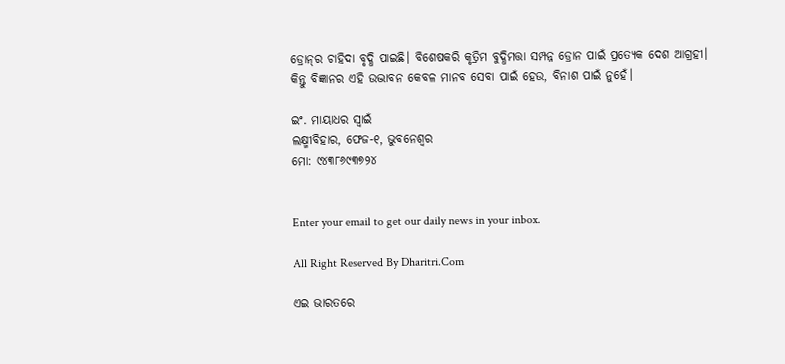ଡ୍ରୋନ୍‌ର ଚାହିଦା ବୃଦ୍ଧି ପାଇଛି। ବିଶେଷକରି କୃତ୍ରିମ ବୁଦ୍ଧିମତ୍ତା ସମ୍ପନ୍ନ ଡ୍ରୋନ ପାଇଁ ପ୍ରତ୍ୟେକ ଦେଶ ଆଗ୍ରହୀ। କିନ୍ତୁ ବିଜ୍ଞାନର ଏହି ଉଦ୍ଭାବନ କେବଳ ମାନବ ସେବା ପାଇଁ ହେଉ, ବିନାଶ ପାଇଁ ନୁହେଁ।

ଇଂ. ମାୟାଧର ସ୍ବାଇଁ
ଲକ୍ଷ୍ମୀବିହାର, ଫେଜ-୧, ଭୁବନେଶ୍ୱର
ମୋ: ୯୪୩୮୬୯୩୭୨୪


Enter your email to get our daily news in your inbox.

All Right Reserved By Dharitri.Com

ଏଇ ଭାରତରେ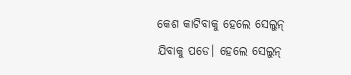କେଶ କାଟିବାକୁ ହେଲେ ସେଲୁନ୍‌ ଯିବାକୁ ପଡେ। ହେଲେ ସେଲୁନ୍‌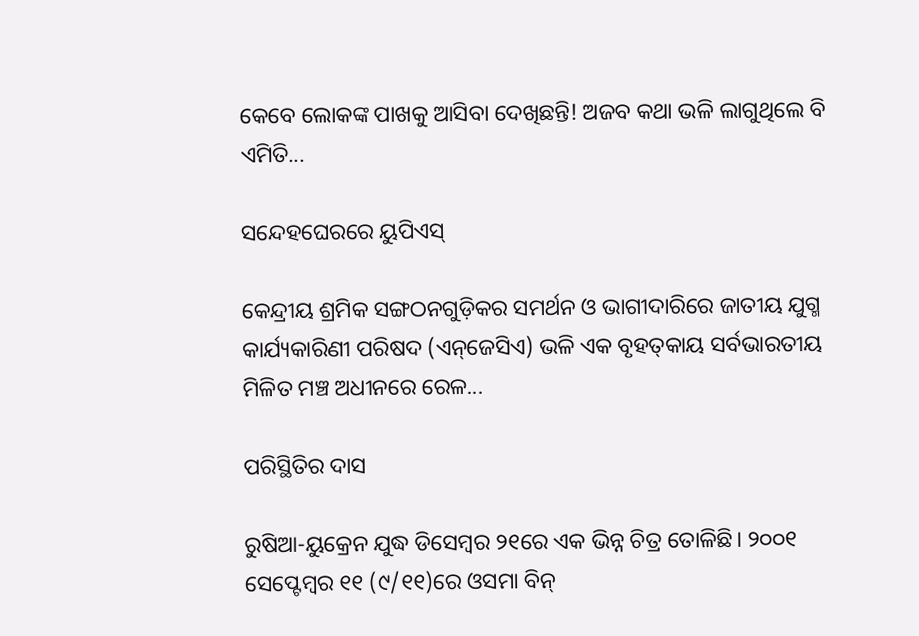କେବେ ଲୋକଙ୍କ ପାଖକୁ ଆସିବା ଦେଖିଛନ୍ତି! ଅଜବ କଥା ଭଳି ଲାଗୁଥିଲେ ବି ଏମିତି...

ସନ୍ଦେହଘେରରେ ୟୁପିଏସ୍‌

କେନ୍ଦ୍ରୀୟ ଶ୍ରମିକ ସଙ୍ଗଠନଗୁଡ଼ିକର ସମର୍ଥନ ଓ ଭାଗୀଦାରିରେ ଜାତୀୟ ଯୁଗ୍ମ କାର୍ଯ୍ୟକାରିଣୀ ପରିଷଦ (ଏନ୍‌ଜେସିଏ) ଭଳି ଏକ ବୃହତ୍‌କାୟ ସର୍ବଭାରତୀୟ ମିଳିତ ମଞ୍ଚ ଅଧୀନରେ ରେଳ...

ପରିସ୍ଥିତିର ଦାସ

ରୁଷିଆ-ୟୁକ୍ରେନ ଯୁଦ୍ଧ ଡିସେମ୍ବର ୨୧ରେ ଏକ ଭିନ୍ନ ଚିତ୍ର ତୋଳିଛି। ୨୦୦୧ ସେପ୍ଟେମ୍ବର ୧୧ (୯/୧୧)ରେ ଓସମା ବିନ୍‌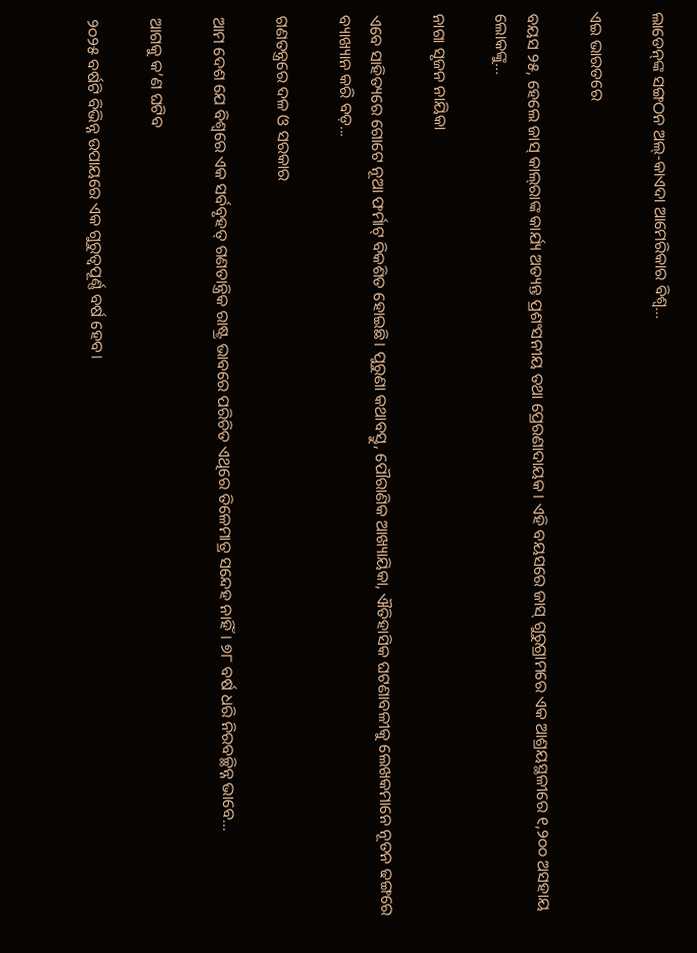ଲାଡେନ୍‌ଙ୍କ ସଙ୍ଗଠନ ଅଲ୍‌-କାଏଦା ଆମେରିକାର ବିଶ୍ୱ...

ଏଇ ଭାରତରେ

ବୟସ ୨୫, ହେଲେ ଜାସ୍‌ କାଲ୍‌ରାଙ୍କ କାର୍ଯ୍ୟ ଅତ୍ୟନ୍ତ ପ୍ରଶଂସନୀୟ ତଥା ପ୍ରେରଣାଦାୟକ। ଏହି ବୟସରେ ଜାସ୍‌ ଗୁରୁଗ୍ରାମରେ ଏକ ଆଶ୍ରୟସ୍ଥଳୀରେ ୧,୨୦୦ ଅସହାୟ ଲୋକଙ୍କୁ...

ନାଗା ସୃଜନ ନାୟିକା

ଏବେ ସାହିତ୍ୟରେ ଗୋଟେ ନୂଆ ଫର୍ମାଟ୍‌ ବିକଶିତ ହୋଇଛି। ପୁରୁଣା କଥାବସ୍ତୁ, ପୌରାଣିକ ଆଖ୍ୟାୟିକା, ଐତିହାସିକ ଘଟଣାବଳୀକୁ ଲେଖକମାନେ ନୂତନ ଢଙ୍ଗରେ ବ୍ୟାଖ୍ୟାନ କରି ବଡ଼...

ଗଣତନ୍ତ୍ରରେ ଦଳ ଓ ସରକାର

ଆମ ଦେଶ ଯେ ବିଶ୍ୱରେ ଏକ ସର୍ବବୃହତ୍‌ ଗଣତାନ୍ତ୍ରିକ ରାଷ୍ଟ୍ର ଭାବରେ ପରିଚିତ ଏଥିରେ ତିଳେମାତ୍ର ସନ୍ଦେହ ନାହିଁ। ୭୮ ବର୍ଷ ଧରି ନିରବଚ୍ଛିନ୍ନ ଭାବେ...

ଆଗକୁ କ’ଣ ଘଟିବ

୨୦୨୫ ବର୍ଷଟି ବିଭିନ୍ନ ଉପାୟରେ ଏକ ଗୁରୁତ୍ୱପୂର୍ଣ୍ଣ ବର୍ଷ ହେବ।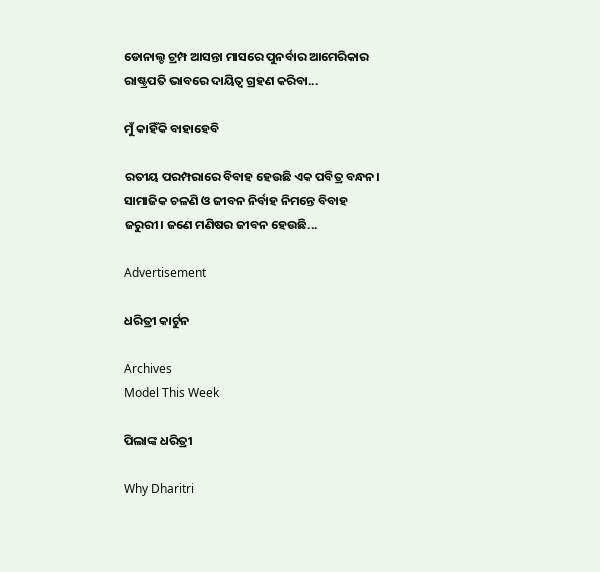ଡୋନାଲ୍ଡ ଟ୍ରମ୍ପ ଆସନ୍ତା ମାସରେ ପୁନର୍ବାର ଆମେରିକାର ରାଷ୍ଟ୍ରପତି ଭାବରେ ଦାୟିତ୍ୱ ଗ୍ରହଣ କରିବା...

ମୁଁ କାହିଁକି ବାହାହେବି

ରତୀୟ ପରମ୍ପରାରେ ବିବାହ ହେଉଛି ଏକ ପବିତ୍ର ବନ୍ଧନ। ସାମାଜିକ ଚଳଣି ଓ ଜୀବନ ନିର୍ବାହ ନିମନ୍ତେ ବିବାହ ଜରୁରୀ। ଜଣେ ମଣିଷର ଜୀବନ ହେଉଛି...

Advertisement

ଧରିତ୍ରୀ କାର୍ଟୁନ

Archives
Model This Week

ପିଲାଙ୍କ ଧରିତ୍ରୀ

Why Dharitri